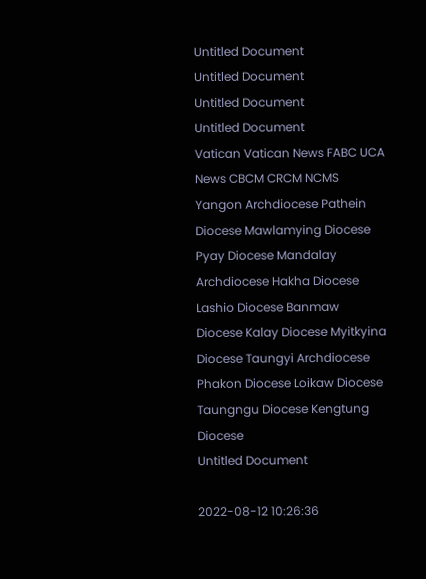Untitled Document
Untitled Document
Untitled Document
Untitled Document
Vatican Vatican News FABC UCA News CBCM CRCM NCMS Yangon Archdiocese Pathein Diocese Mawlamying Diocese Pyay Diocese Mandalay Archdiocese Hakha Diocese Lashio Diocese Banmaw Diocese Kalay Diocese Myitkyina Diocese Taungyi Archdiocese Phakon Diocese Loikaw Diocese Taungngu Diocese Kengtung Diocese
Untitled Document

2022-08-12 10:26:36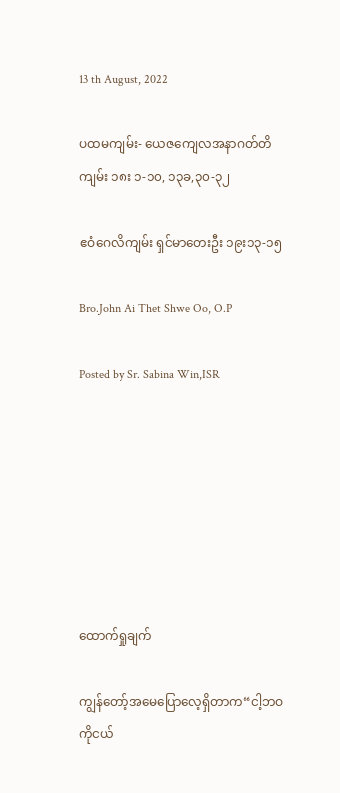13 th August, 2022

ပထမကျမ်း- ယေဇကျေလအနာဂတ်တိကျမ်း ၁၈း ၁-၁၀, ၁၃ခ,၃၀-၃၂

ဧဝံဂေလိကျမ်း ရှင်မာတေးဦး ၁၉း၁၃-၁၅

Bro.John Ai Thet Shwe Oo, O.P

Posted by Sr. Sabina Win,ISR







ထောက်ရှုချက်

ကျွန်တော့်အမေပြောလေ့ရှိတာက“ငါ့ဘဝကိုငယ်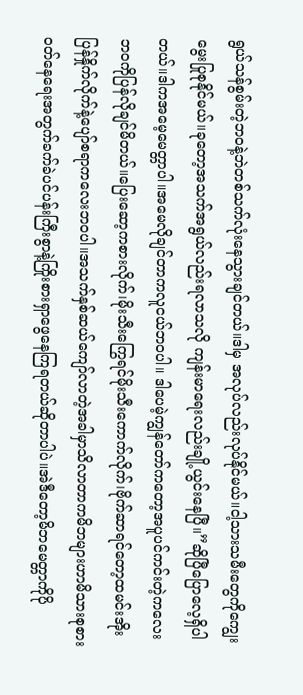ရွယ်သန်စွမ်းတဲ့ဘဝနဲ့ဘဲတစ်သက်လုံးနေသွားချင်တယ်။ဒါမှ အလုပ်လည်းလုပ်နိုင်မယ်။ငါ့သားသမီးတွေကိုကျွေးမွေးပြုစုနိုင်မယ်။ခုတော့အသက်အရွယ်လည်းရလာသလို ကျန်းမာရေးလည်းချို့ယွင်းနေပြီ။”ဆိုပြီပြောလေ့ရှိပါတယ်။ဒါကအမေ့မေတ္တာပါ။အမေလိုချင်တာကလူငယ်ဘဝပါ။ ဒါပေမဲ့ကျွန်တော်ကတော့အပူပင်ကင်းတဲ့ကလေးဘဝကိုပြန်လိုချင်မိတယ်။ပြေးဆော့ကစားလိုက်၊မိုးသီးကြွေရင်မိုးသီးကောက်လိုက်၊ဗိုက်ဆာရင်တော့ထမင်းအိုးပြန်နှိုက်လိုက်နဲ့ပျော်စရာကလေးဘဝပါ။အသက်နှစ်ဆယ်ကျော်လာတဲ့အခါမှာသိလာတာကမိဘများဟာမိသားစုစားဝတ်နေရေးအတွက်ခက်ခဲပင်ပန်းကြီးစွာနဲ့ကြိုးစားရှာဖွေနေကြရတယ်ဆိုတာပါပဲ။အဲဒီတော့မိဘမေတ္တာကိုပို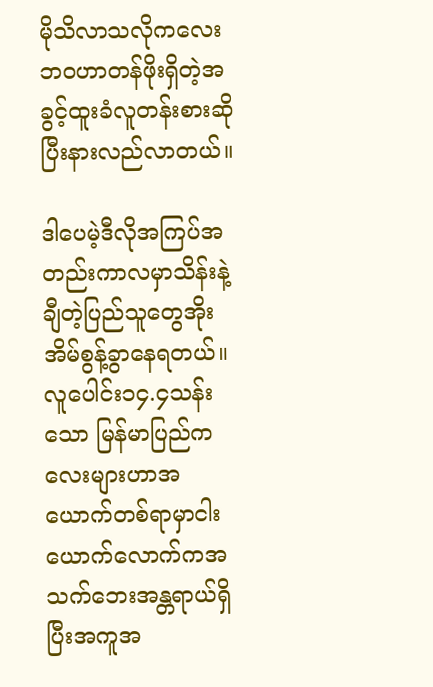မိုသိလာသလိုကလေးဘဝဟာတန်ဖိုးရှိတဲ့အခွင့်ထူးခံလူတန်းစားဆိုပြီးနားလည်လာတယ်။

ဒါပေမဲ့ဒီလိုအကြပ်အတည်းကာလမှာသိန်းနဲ့ချီတဲ့ပြည်သူတွေအိုးအိမ်စွန့်ခွာနေရတယ်။လူပေါင်း၁၄.၄သန်းသော မြန်မာပြည်ကလေးများဟာအယောက်တစ်ရာမှာငါးယောက်လောက်ကအသက်ဘေးအန္တရာယ်ရှိပြီးအကူအ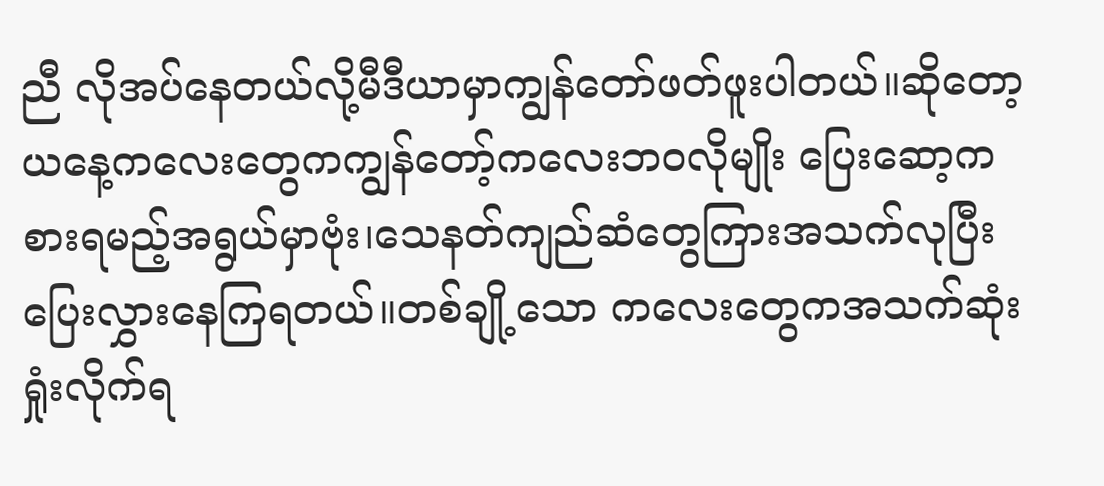ညီ လိုအပ်နေတယ်လို့မီဒီယာမှာကျွန်တော်ဖတ်ဖူးပါတယ်။ဆိုတော့ယနေ့ကလေးတွေကကျွန်တော့်ကလေးဘဝလိုမျိုး ပြေးဆော့ကစားရမည့်အရွယ်မှာဗုံး၊သေနတ်ကျည်ဆံတွေကြားအသက်လုပြီးပြေးလွှားနေကြရတယ်။တစ်ချို့သော ကလေးတွေကအသက်ဆုံးရှုံးလိုက်ရ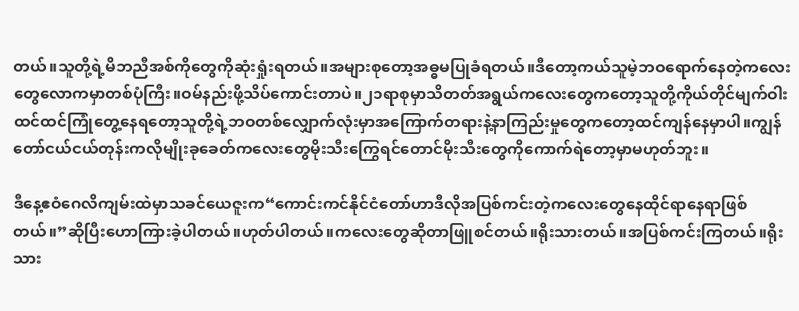တယ်။သူတို့ရဲ့မိဘညီအစ်ကိုတွေကိုဆုံးရှုံးရတယ်။အများစုတော့အဓ္ဓမပြုခံရတယ်။ဒီတော့ကယ်သူမဲ့ဘဝရောက်နေတဲ့ကလေးတွေလောကမှာတစ်ပုံကြီး။ဝမ်နည်းဖို့သိပ်ကောင်းတာပဲ။၂၁ရာစုမှာသိတတ်အရွယ်ကလေးတွေကတော့သူတို့ကိုယ်တိုင်မျက်ဝါးထင်ထင်ကြုံတွေ့နေရတော့သူတို့ရဲ့ဘဝတစ်လျှောက်လုံးမှာအကြောက်တရားနဲ့နာကြည်းမှုတွေကတော့ထင်ကျန်နေမှာပါ။ကျွန်တော်ငယ်ငယ်တုန်းကလိုမျိုးခုခေတ်ကလေးတွေမိုးသီးကြွေရင်တောင်မိုးသီးတွေကိုကောက်ရဲတော့မှာမဟုတ်ဘူး။

ဒီနေ့ဧဝံဂေလိကျမ်းထဲမှာသခင်ယေဇူးက“ကောင်းကင်နိုင်ငံတော်ဟာဒီလိုအပြစ်ကင်းတဲ့ကလေးတွေနေထိုင်ရာနေရာဖြစ်တယ်။”ဆိုပြီးဟောကြားခဲ့ပါတယ်။ဟုတ်ပါတယ်။ကလေးတွေဆိုတာဖြူစင်တယ်။ရိုးသားတယ်။အပြစ်ကင်းကြတယ်။ရိုးသား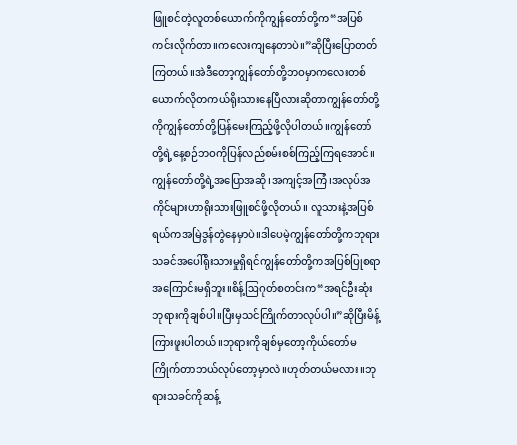ဖြူစင်တဲ့လူတစ်ယောက်ကိုကျွန်တော်တို့က“အပြစ်ကင်းလိုက်တာ။ကလေးကျနေတာပဲ။”ဆိုပြီးပြောတတ်ကြတယ်။အဲဒီတော့ကျွန်တော်တို့ဘဝမှာကလေးတစ်ယောက်လိုတကယ်ရိုးသားနေပြီလားဆိုတာကျွန်တော်တို့ကိုကျွန်တော်တို့ပြန်မေးကြည့်ဖို့လိုပါတယ်။ကျွန်တော်တို့ရဲ့နေ့စဉ်ဘဝကိုပြန်လည်စမ်းစစ်ကြည့်ကြရအောင်။ကျွန်တော်တို့ရဲ့အပြောအဆို၊အကျင့်အကြံ၊အလုပ်အကိုင်များဟာရိုးသားဖြူစင်ဖို့လိုတယ်။ လူသားနဲ့အပြစ်ရယ်ကအမြဲဒွန်တွဲနေမှာပဲ။ဒါပေမဲ့ကျွန်တော်တို့ကဘုရားသခင်အပေါ်ရိုးသားမှုရှိရင်ကျွန်တော်တို့ကအပြစ်ပြုစရာအကြောင်းမရှိဘူး။စိန့်ဩဂုတ်စတင်းက“အရင်ဦးဆုံးဘုရားကိုချစ်ပါ။ပြီးမှသင်ကြိုက်တာလုပ်ပါ။”ဆိုပြီးမိန့်ကြားဖူးပါတယ်။ဘုရားကိုချစ်မှတော့ကိုယ်တော်မကြိုက်တာဘယ်လုပ်တော့မှာလဲ။ဟုတ်တယ်မလား။ဘုရားသခင်ကိုဆန့်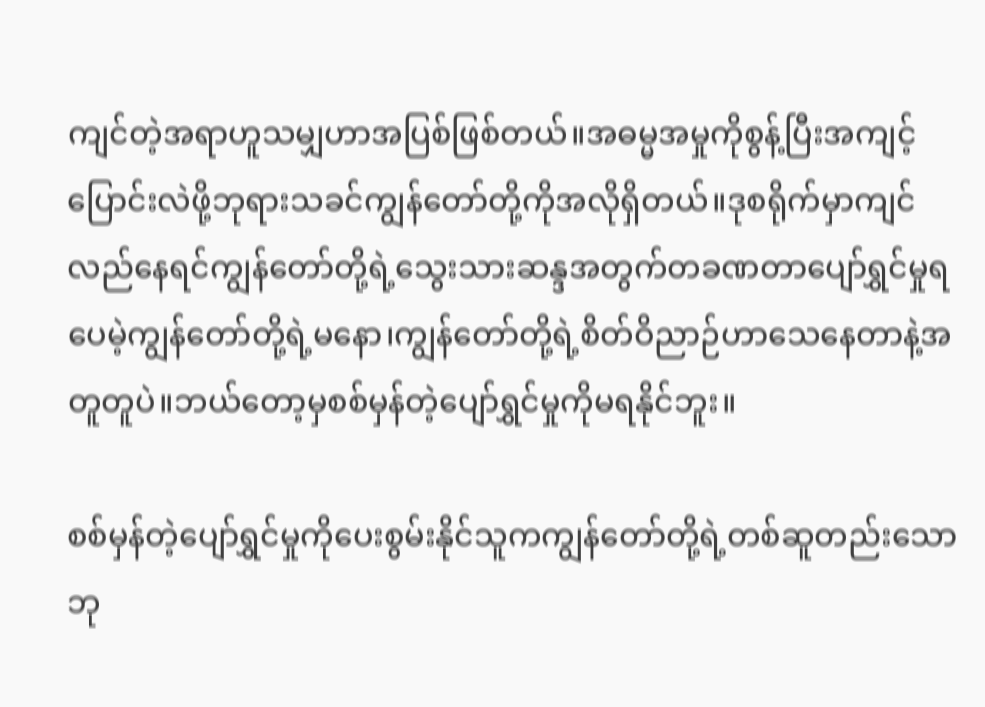ကျင်တဲ့အရာဟူသမျှဟာအပြစ်ဖြစ်တယ်။အဓမ္မအမှုကိုစွန့်ပြီးအကျင့်ပြောင်းလဲဖို့ဘုရားသခင်ကျွန်တော်တို့ကိုအလိုရှိတယ်။ဒုစရိုက်မှာကျင်လည်နေရင်ကျွန်တော်တို့ရဲ့သွေးသားဆန္ဒအတွက်တခဏတာပျော်ရွှင်မှုရပေမဲ့ကျွန်တော်တို့ရဲ့မနော၊ကျွန်တော်တို့ရဲ့စိတ်ဝိညာဉ်ဟာသေနေတာနဲ့အတူတူပဲ။ဘယ်တော့မှစစ်မှန်တဲ့ပျော်ရွှင်မှုကိုမရနိုင်ဘူး။

စစ်မှန်တဲ့ပျော်ရွှင်မှုကိုပေးစွမ်းနိုင်သူကကျွန်တော်တို့ရဲ့တစ်ဆူတည်းသောဘု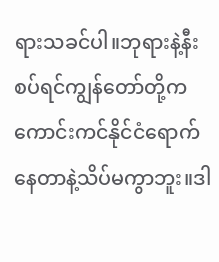ရားသခင်ပါ။ဘုရားနဲ့နီးစပ်ရင်ကျွန်တော်တို့ကကောင်းကင်နိုင်ငံရောက်နေတာနဲ့သိပ်မကွာဘူး။ဒါ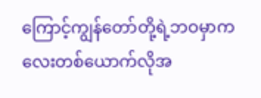ကြောင့်ကျွန်တော်တို့ရဲ့ဘဝမှာကလေးတစ်ယောက်လိုအ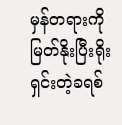မှန်တရားကိုမြတ်နိုးပြီးရိုးရှင်းတဲ့ခရစ်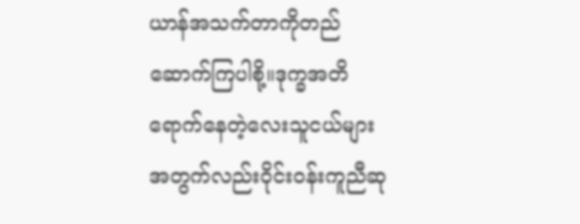ယာန်အသက်တာကိုတည်ဆောက်ကြပါစို့။ဒုက္ခအတိရောက်နေတဲ့လေးသူငယ်များအတွက်လည်းဝိုင်းဝန်းကူညီဆု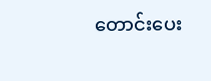တောင်းပေး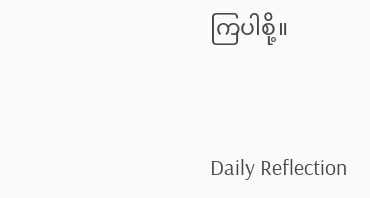ကြပါစို့။



Daily Reflection